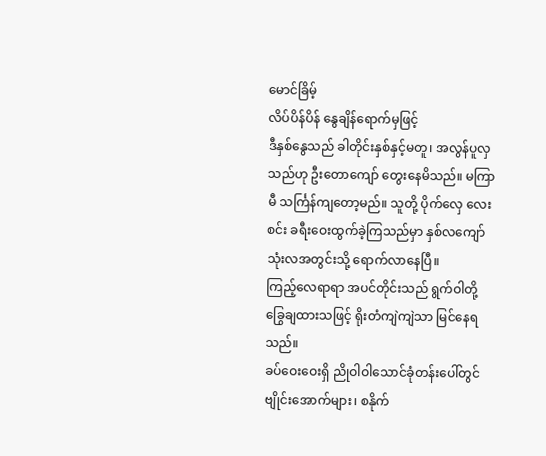မောင်ခြိမ့်
လိပ်ပိန်ပိန် နွေချိန်ရောက်မှဖြင့်
ဒီနှစ်နွေသည် ခါတိုင်းနှစ်နှင့်မတူ၊ အလွန်ပူလှသည်ဟု ဦးတောကျော် တွေးနေမိသည်။ မကြာမီ သင်္ကြန်ကျတော့မည်။ သူတို့ ပိုက်လှေ လေးစင်း ခရီးဝေးထွက်ခဲ့ကြသည်မှာ နှစ်လကျော် သုံးလအတွင်းသို့ ရောက်လာနေပြီ။
ကြည့်လေရာရာ အပင်တိုင်းသည် ရွက်ဝါတို့ ခြွေချထားသဖြင့် ရိုးတံကျဲကျဲသာ မြင်နေရသည်။
ခပ်ဝေးဝေးရှိ ညိုဝါဝါသောင်ခုံတန်းပေါ်တွင် ဗျိုင်းအောက်များ၊ စနိုက်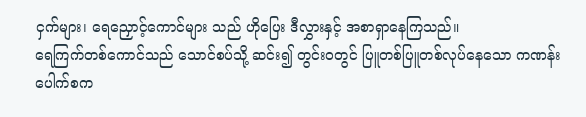ငှက်များ၊ ရေညှောင့်ကောင်များ သည် ဟိုပြေး ဒီလွှားနှင့် အစာရှာနေကြသည်။
ရေကြက်တစ်ကောင်သည် သောင်စပ်သို့ ဆင်း၍ တွင်းဝတွင် ပြူတစ်ပြူတစ်လုပ်နေသော ကဏန်းပေါက်စက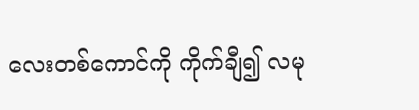လေးတစ်ကောင်ကို ကိုက်ချီ၍ လမု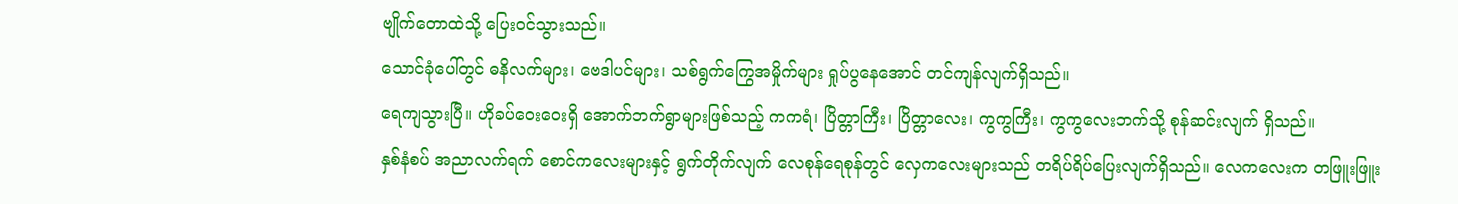ဗျိုက်တောထဲသို့ ပြေးဝင်သွားသည်။
သောင်ခုံပေါ်တွင် ဓနိလက်များ၊ ဗေဒါပင်များ၊ သစ်ရွက်ကြွေအမှိုက်များ ရှုပ်ပွနေအောင် တင်ကျန်လျက်ရှိသည်။
ရေကျသွားပြီ။ ဟိုခပ်ဝေးဝေးရှိ အောက်ဘက်ရွာများဖြစ်သည့် ကကရံ၊ ပြိတ္တာကြီး၊ ပြိတ္တာလေး၊ ကွကွကြီး၊ ကွကွလေးဘက်သို့ စုန်ဆင်းလျက် ရှိသည်။
နှစ်နံစပ် အညာလက်ရက် စောင်ကလေးများနှင့် ရွက်တိုက်လျက် လေစုန်ရေစုန်တွင် လှေကလေးများသည် တရိပ်ရိပ်ပြေးလျက်ရှိသည်။ လေကလေးက တဖြူးဖြူး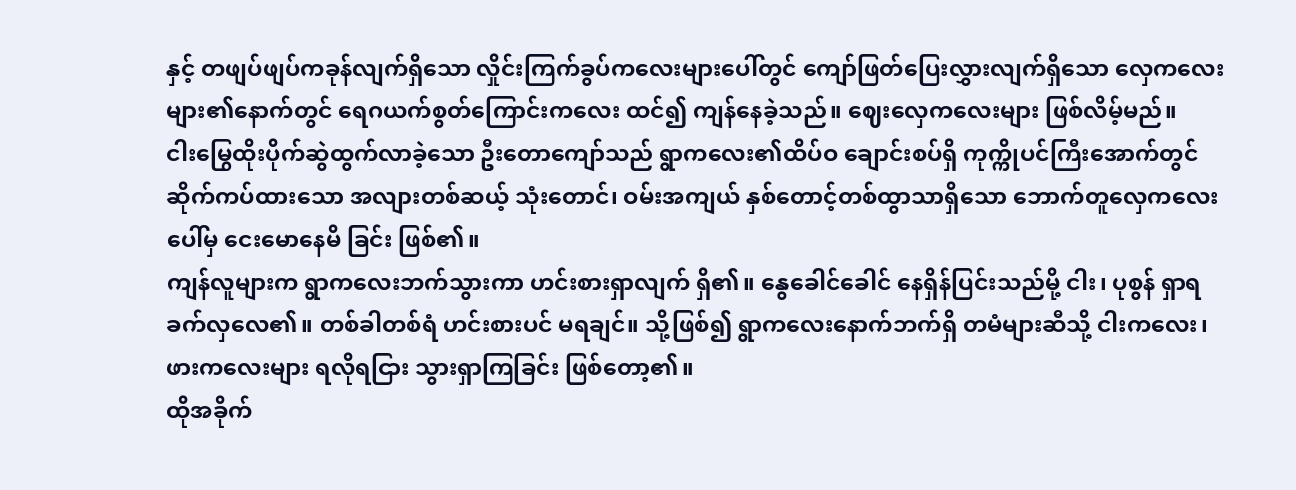နှင့် တဖျပ်ဖျပ်ကခုန်လျက်ရှိသော လှိုင်းကြက်ခွပ်ကလေးများပေါ်တွင် ကျော်ဖြတ်ပြေးလွှားလျက်ရှိသော လှေကလေးများ၏နောက်တွင် ရေဂယက်စွတ်ကြောင်းကလေး ထင်၍ ကျန်နေခဲ့သည်။ ဈေးလှေကလေးများ ဖြစ်လိမ့်မည်။
ငါးမြွေထိုးပိုက်ဆွဲထွက်လာခဲ့သော ဦးတောကျော်သည် ရွာကလေး၏ထိပ်ဝ ချောင်းစပ်ရှိ ကုက္ကိုပင်ကြီးအောက်တွင် ဆိုက်ကပ်ထားသော အလျားတစ်ဆယ့် သုံးတောင်၊ ဝမ်းအကျယ် နှစ်တောင့်တစ်ထွာသာရှိသော ဘောက်တူလှေကလေးပေါ်မှ ငေးမောနေမိ ခြင်း ဖြစ်၏။
ကျန်လူများက ရွာကလေးဘက်သွားကာ ဟင်းစားရှာလျက် ရှိ၏။ နွေခေါင်ခေါင် နေရှိန်ပြင်းသည်မို့ ငါး၊ ပုစွန် ရှာရခက်လှလေ၏။ တစ်ခါတစ်ရံ ဟင်းစားပင် မရချင်။ သို့ဖြစ်၍ ရွာကလေးနောက်ဘက်ရှိ တမံများဆီသို့ ငါးကလေး၊ ဖားကလေးများ ရလိုရငြား သွားရှာကြခြင်း ဖြစ်တော့၏။
ထိုအခိုက်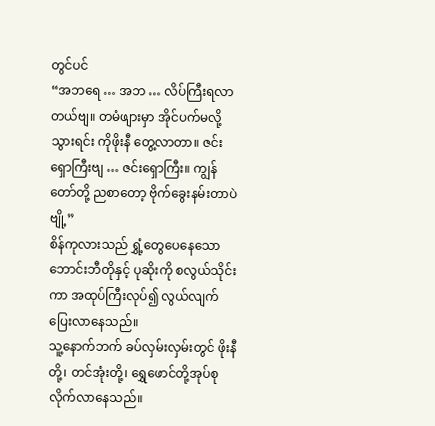တွင်ပင်
“အဘရေ … အဘ … လိပ်ကြီးရလာတယ်ဗျ။ တမံဖျားမှာ အိုင်ပက်မလို့သွားရင်း ကိုဖိုးနီ တွေ့လာတာ။ ဇင်းရှောကြီးဗျ … ဇင်းရှောကြီး။ ကျွန်တော်တို့ ညစာတော့ ဗိုက်ခွေးနမ်းတာပဲဗျို့”
စိန်ကုလားသည် ရွှံ့တွေပေနေသော ဘောင်းဘီတိုနှင့် ပုဆိုးကို စလွယ်သိုင်းကာ အထုပ်ကြီးလုပ်၍ လွယ်လျက် ပြေးလာနေသည်။
သူ့နောက်ဘက် ခပ်လှမ်းလှမ်းတွင် ဖိုးနီတို့၊ တင်အုံးတို့၊ ရွှေဖောင်တို့အုပ်စု လိုက်လာနေသည်။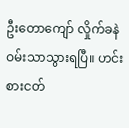ဦးတောကျော် လှိုက်ခနဲ ဝမ်းသာသွားရပြီ။ ဟင်းစားငတ်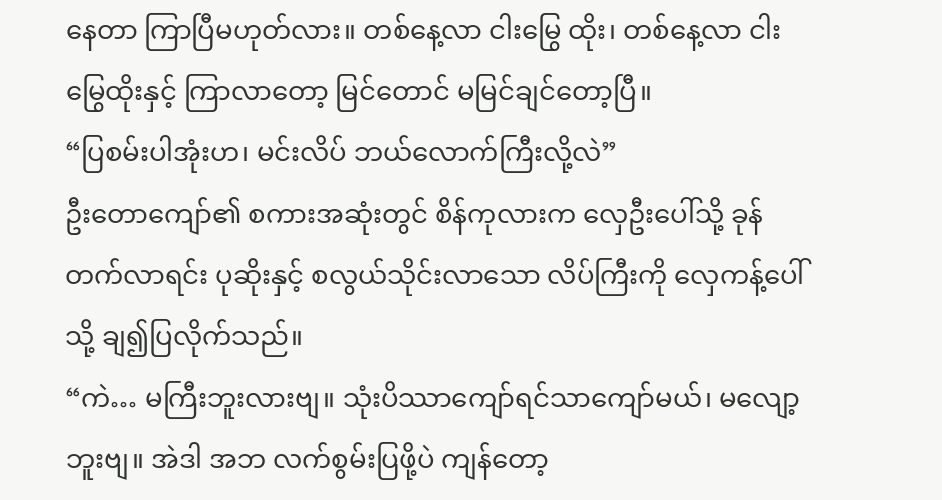နေတာ ကြာပြီမဟုတ်လား။ တစ်နေ့လာ ငါးမြွေ ထိုး၊ တစ်နေ့လာ ငါးမြွေထိုးနှင့် ကြာလာတော့ မြင်တောင် မမြင်ချင်တော့ပြီ။
“ပြစမ်းပါအုံးဟ၊ မင်းလိပ် ဘယ်လောက်ကြီးလို့လဲ”
ဦးတောကျော်၏ စကားအဆုံးတွင် စိန်ကုလားက လှေဦးပေါ်သို့ ခုန်တက်လာရင်း ပုဆိုးနှင့် စလွယ်သိုင်းလာသော လိပ်ကြီးကို လှေကန့်ပေါ်သို့ ချ၍ပြလိုက်သည်။
“ကဲ… မကြီးဘူးလားဗျ။ သုံးပိဿာကျော်ရင်သာကျော်မယ်၊ မလျော့ဘူးဗျ။ အဲဒါ အဘ လက်စွမ်းပြဖို့ပဲ ကျန်တော့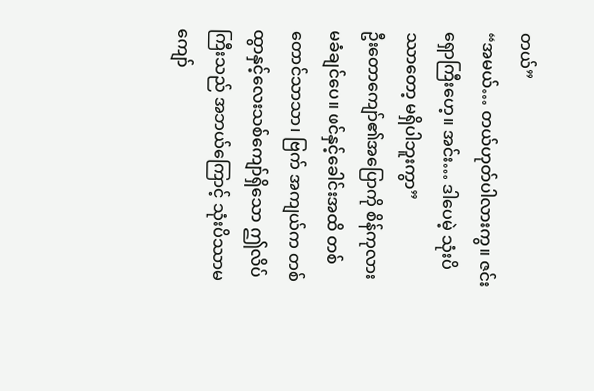တယ်”
“အမယ်… တယ်ဟုတ်ပါလားကွ။ ဇင်းရှောကြီးဟေ့။ အင်း… ဒါပေမဲ့ သုံးပိဿာတော့ မရှိပါဘူးကွာ”
ဦးတောကျော်၏အပြောကို စိန်ကုလား မခံချင်ပေ။ ဖင်နှင့်ခေါင်းအထိ တစ်တောင်သာသာ၊ ဗြက် အကျယ်က တစ်ထွာနှင့်လေးသစ်ကျော်ရှိသော ဤလိပ်ကြီးသည် အဘယ်ကြောင့် သုံးပိဿာမကျော်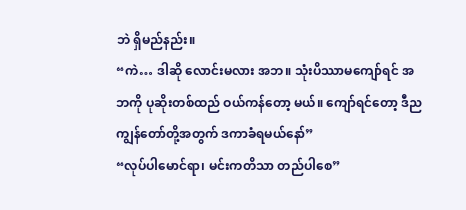ဘဲ ရှိမည်နည်း။
“ကဲ… ဒါဆို လောင်းမလား အဘ။ သုံးပိဿာမကျော်ရင် အဘကို ပုဆိုးတစ်ထည် ဝယ်ကန်တော့ မယ်။ ကျော်ရင်တော့ ဒီည ကျွန်တော်တို့အတွက် ဒကာခံရမယ်နော်”
“လုပ်ပါမောင်ရာ၊ မင်းကတိသာ တည်ပါစေ”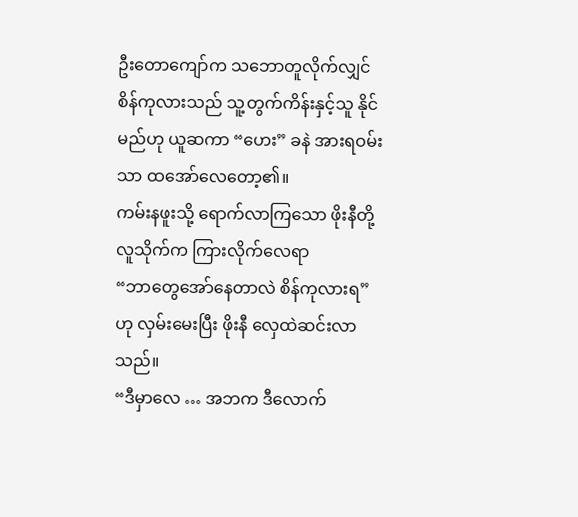ဦးတောကျော်က သဘောတူလိုက်လျှင် စိန်ကုလားသည် သူ့တွက်ကိန်းနှင့်သူ နိုင်မည်ဟု ယူဆကာ “ဟေး” ခနဲ အားရဝမ်းသာ ထအော်လေတော့၏။
ကမ်းနဖူးသို့ ရောက်လာကြသော ဖိုးနီတို့လူသိုက်က ကြားလိုက်လေရာ
“ဘာတွေအော်နေတာလဲ စိန်ကုလားရ”
ဟု လှမ်းမေးပြီး ဖိုးနီ လှေထဲဆင်းလာသည်။
“ဒီမှာလေ … အဘက ဒီလောက်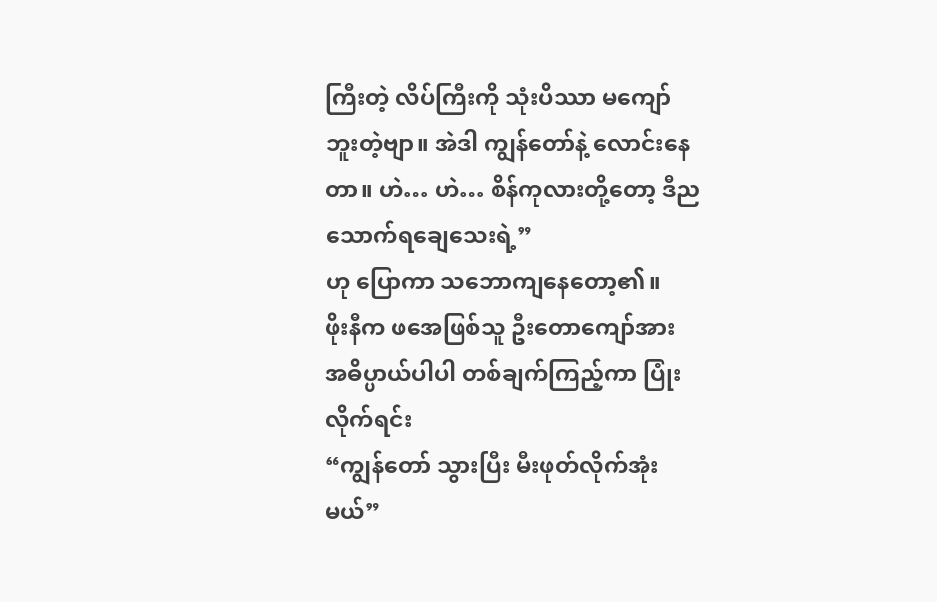ကြီးတဲ့ လိပ်ကြီးကို သုံးပိဿာ မကျော်ဘူးတဲ့ဗျာ။ အဲဒါ ကျွန်တော်နဲ့ လောင်းနေတာ။ ဟဲ… ဟဲ… စိန်ကုလားတို့တော့ ဒီညသောက်ရချေသေးရဲ့”
ဟု ပြောကာ သဘောကျနေတော့၏။
ဖိုးနီက ဖအေဖြစ်သူ ဦးတောကျော်အား အဓိပ္ပာယ်ပါပါ တစ်ချက်ကြည့်ကာ ပြုံးလိုက်ရင်း
“ကျွန်တော် သွားပြီး မီးဖုတ်လိုက်အုံးမယ်”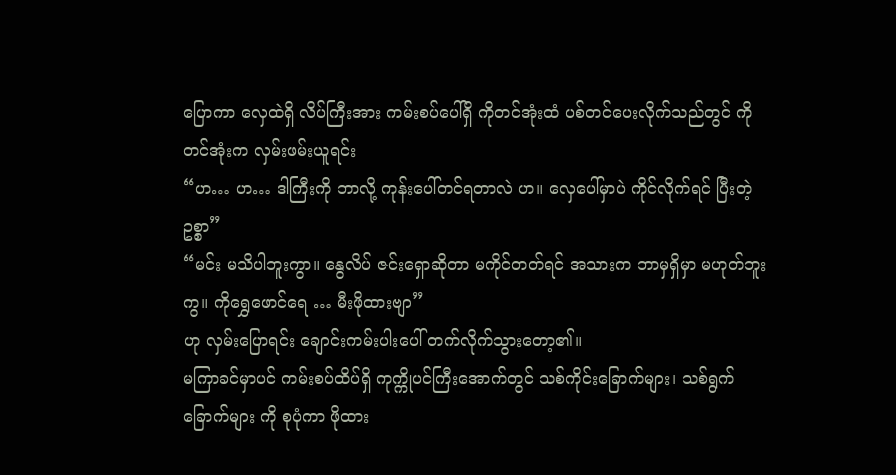ပြောကာ လှေထဲရှိ လိပ်ကြီးအား ကမ်းစပ်ပေါ်ရှိ ကိုတင်အုံးထံ ပစ်တင်ပေးလိုက်သည်တွင် ကိုတင်အုံးက လှမ်းဖမ်းယူရင်း
“ဟ… ဟ… ဒါကြီးကို ဘာလို့ ကုန်းပေါ်တင်ရတာလဲ ဟ။ လှေပေါ်မှာပဲ ကိုင်လိုက်ရင် ပြီးတဲ့ဥစ္စာ”
“မင်း မသိပါဘူးကွာ။ နွေလိပ် ဇင်းရှောဆိုတာ မကိုင်တတ်ရင် အသားက ဘာမှရှိမှာ မဟုတ်ဘူးကွ။ ကိုရွှေဖောင်ရေ … မီးဖိုထားဗျာ”
ဟု လှမ်းပြောရင်း ချောင်းကမ်းပါးပေါ် တက်လိုက်သွားတော့၏။
မကြာခင်မှာပင် ကမ်းစပ်ထိပ်ရှိ ကုက္ကိုပင်ကြီးအောက်တွင် သစ်ကိုင်းခြောက်များ၊ သစ်ရွက်ခြောက်များ ကို စုပုံကာ ဖိုထား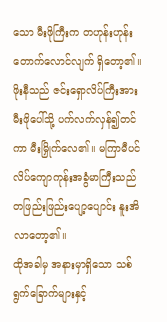သော မီးဖိုကြီးက တဟုန်းဟုန်းတောက်လောင်လျက် ရှိတော့၏။
ဖိုးနီသည် ဇင်းရှောလိပ်ကြီးအား မီးဖိုပေါ်သို့ ပက်လက်လှန်၍တင်ကာ မီးမြှိုက်လေ၏။ မကြာမီပင် လိပ်ကျောကုန်းအခွံမာကြီးသည် တဖြည်းဖြည်းပျော့ပျောင်း နူးအိလာတော့၏။
ထိုအခါမှ အနားမှာရှိသော သစ်ရွက်ခြောက်များနှင့်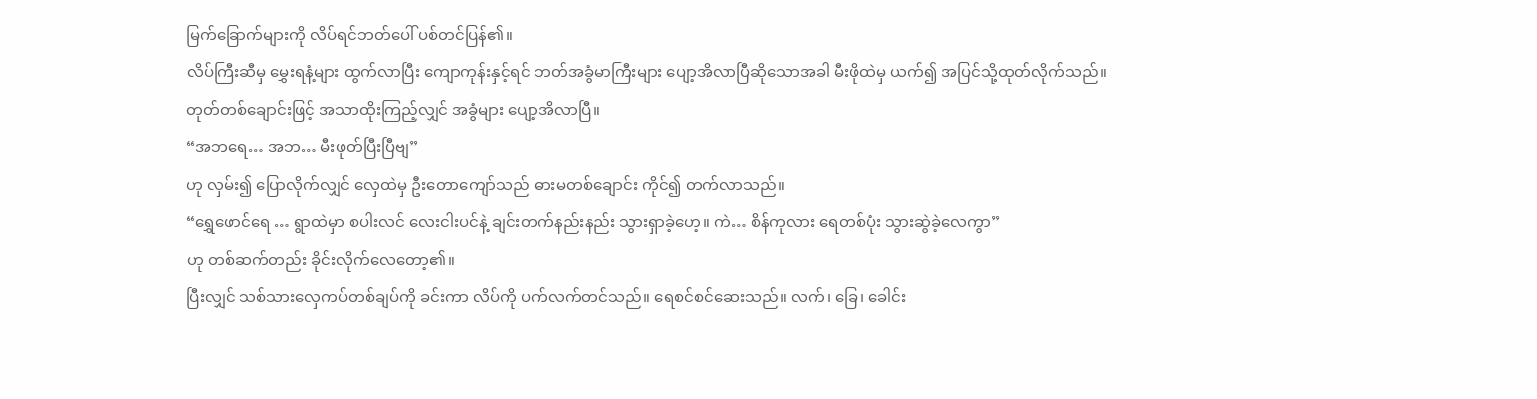မြက်ခြောက်များကို လိပ်ရင်ဘတ်ပေါ် ပစ်တင်ပြန်၏။
လိပ်ကြီးဆီမှ မွှေးရနံ့များ ထွက်လာပြီး ကျောကုန်းနှင့်ရင် ဘတ်အခွံမာကြီးများ ပျော့အိလာပြီဆိုသောအခါ မီးဖိုထဲမှ ယက်၍ အပြင်သို့ထုတ်လိုက်သည်။ တုတ်တစ်ချောင်းဖြင့် အသာထိုးကြည့်လျှင် အခွံများ ပျော့အိလာပြီ။
“အဘရေ… အဘ… မီးဖုတ်ပြီးပြီဗျ”
ဟု လှမ်း၍ ပြောလိုက်လျှင် လှေထဲမှ ဦးတောကျော်သည် ဓားမတစ်ချောင်း ကိုင်၍ တက်လာသည်။
“ရွှေဖောင်ရေ … ရွာထဲမှာ စပါးလင် လေးငါးပင်နဲ့ ချင်းတက်နည်းနည်း သွားရှာခဲ့ဟေ့။ ကဲ… စိန်ကုလား ရေတစ်ပုံး သွားဆွဲခဲ့လေကွာ”
ဟု တစ်ဆက်တည်း ခိုင်းလိုက်လေတော့၏။
ပြီးလျှင် သစ်သားလှေကပ်တစ်ချပ်ကို ခင်းကာ လိပ်ကို ပက်လက်တင်သည်။ ရေစင်စင်ဆေးသည်။ လက်၊ ခြေ၊ ခေါင်း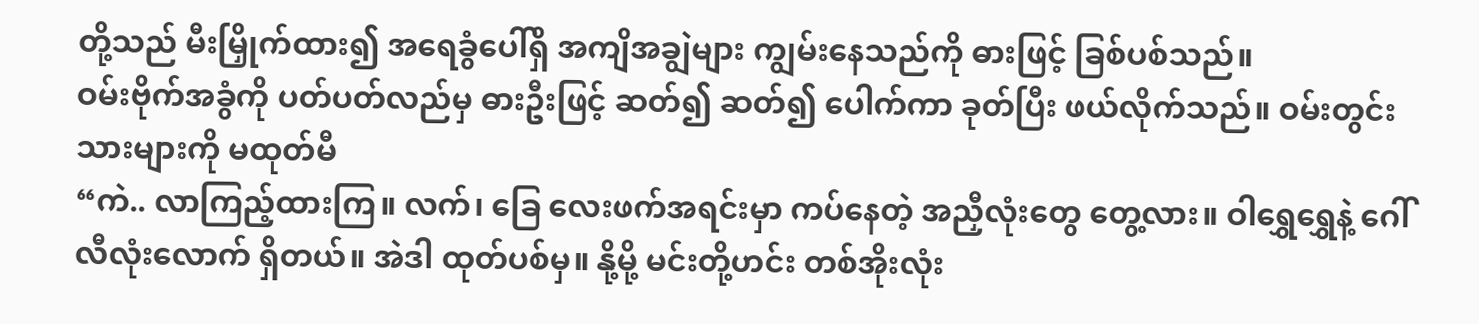တို့သည် မီးမြှိုက်ထား၍ အရေခွံပေါ်ရှိ အကျိအချွဲများ ကျွမ်းနေသည်ကို ဓားဖြင့် ခြစ်ပစ်သည်။
ဝမ်းဗိုက်အခွံကို ပတ်ပတ်လည်မှ ဓားဦးဖြင့် ဆတ်၍ ဆတ်၍ ပေါက်ကာ ခုတ်ပြီး ဖယ်လိုက်သည်။ ဝမ်းတွင်းသားများကို မထုတ်မီ
“ကဲ.. လာကြည့်ထားကြ။ လက်၊ ခြေ လေးဖက်အရင်းမှာ ကပ်နေတဲ့ အညှီလုံးတွေ တွေ့လား။ ဝါရွှေရွှေနဲ့ ဂေါ်လီလုံးလောက် ရှိတယ်။ အဲဒါ ထုတ်ပစ်မှ။ နို့မို့ မင်းတို့ဟင်း တစ်အိုးလုံး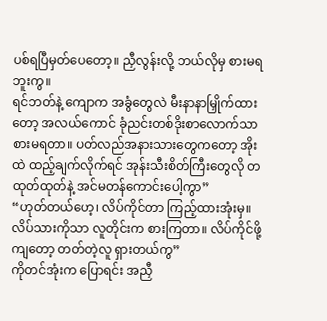ပစ်ရပြီမှတ်ပေတော့။ ညှီလွန်းလို့ ဘယ်လိုမှ စားမရဘူးကွ။
ရင်ဘတ်နဲ့ ကျောက အခွံတွေလဲ မီးနာနာမြှိုက်ထားတော့ အလယ်ကောင် ခုံညင်းတစ်ဒိုးစာလောက်သာ စားမရတာ။ ပတ်လည်အနားသားတွေကတော့ အိုးထဲ ထည့်ချက်လိုက်ရင် အုန်းသီးစိတ်ကြီးတွေလို တထုတ်ထုတ်နဲ့ အင်မတန်ကောင်းပေါ့ကွာ”
“ဟုတ်တယ်ဟေ့၊ လိပ်ကိုင်တာ ကြည့်ထားအုံးမှ။ လိပ်သားကိုသာ လူတိုင်းက စားကြတာ။ လိပ်ကိုင်ဖို့ကျတော့ တတ်တဲ့လူ ရှားတယ်ကွ”
ကိုတင်အုံးက ပြောရင်း အညှီ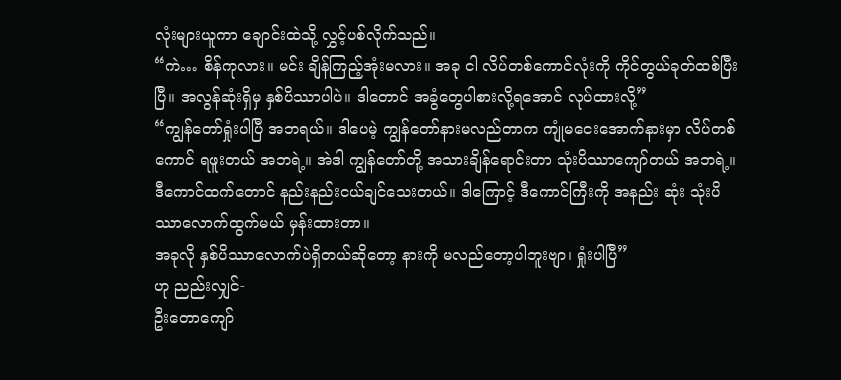လုံးများယူကာ ချောင်းထဲသို့ လွှင့်ပစ်လိုက်သည်။
“ကဲ… စိန်ကုလား။ မင်း ချိန်ကြည့်အုံးမလား။ အခု ငါ လိပ်တစ်ကောင်လုံးကို ကိုင်တွယ်ခုတ်ထစ်ပြီးပြီ။ အလွန်ဆုံးရှိမှ နှစ်ပိဿာပါပဲ။ ဒါတောင် အခွံတွေပါစားလို့ရအောင် လုပ်ထားလို့”
“ကျွန်တော်ရှုံးပါပြီ အဘရယ်။ ဒါပေမဲ့ ကျွန်တော်နားမလည်တာက ကျုံမငေးအောက်နားမှာ လိပ်တစ်ကောင် ရဖူးတယ် အဘရဲ့။ အဲဒါ ကျွန်တော်တို့ အသားချိန်ရောင်းတာ သုံးပိဿာကျော်တယ် အဘရဲ့။ ဒီကောင်ထက်တောင် နည်းနည်းငယ်ချင်သေးတယ်။ ဒါကြောင့် ဒီကောင်ကြီးကို အနည်း ဆုံး သုံးပိဿာလောက်ထွက်မယ် မှန်းထားတာ။
အခုလို နှစ်ပိဿာလောက်ပဲရှိတယ်ဆိုတော့ နားကို မလည်တော့ပါဘူးဗျာ၊ ရှုံးပါပြီ”
ဟု ညည်းလျှင်-
ဦးတောကျော်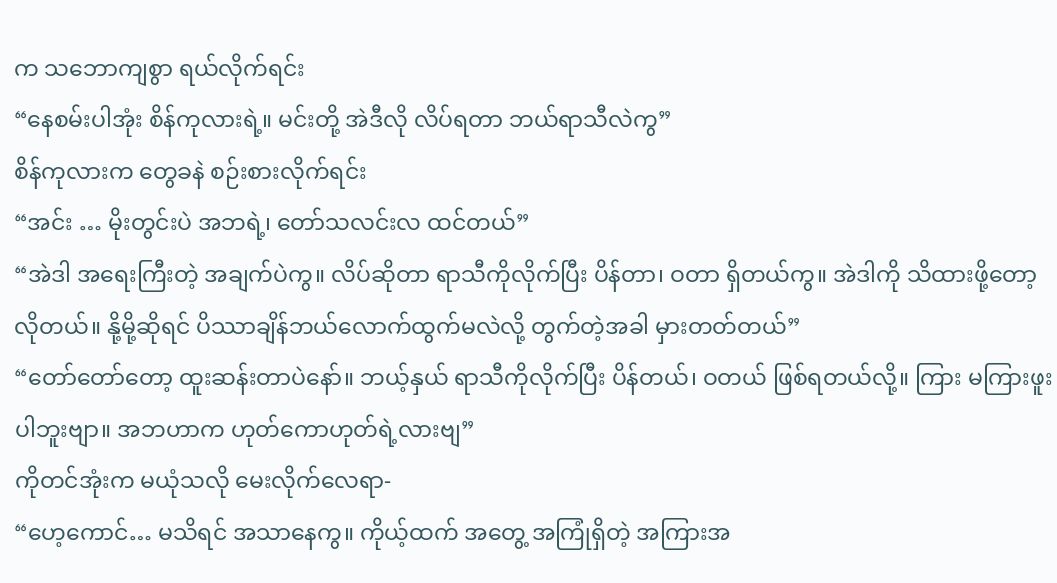က သဘောကျစွာ ရယ်လိုက်ရင်း
“နေစမ်းပါအုံး စိန်ကုလားရဲ့။ မင်းတို့ အဲဒီလို လိပ်ရတာ ဘယ်ရာသီလဲကွ”
စိန်ကုလားက တွေခနဲ စဉ်းစားလိုက်ရင်း
“အင်း … မိုးတွင်းပဲ အဘရဲ့၊ တော်သလင်းလ ထင်တယ်”
“အဲဒါ အရေးကြီးတဲ့ အချက်ပဲကွ။ လိပ်ဆိုတာ ရာသီကိုလိုက်ပြီး ပိန်တာ၊ ဝတာ ရှိတယ်ကွ။ အဲဒါကို သိထားဖို့တော့ လိုတယ်။ နို့မို့ဆိုရင် ပိဿာချိန်ဘယ်လောက်ထွက်မလဲလို့ တွက်တဲ့အခါ မှားတတ်တယ်”
“တော်တော်တော့ ထူးဆန်းတာပဲနော်။ ဘယ့်နှယ် ရာသီကိုလိုက်ပြီး ပိန်တယ်၊ ဝတယ် ဖြစ်ရတယ်လို့။ ကြား မကြားဖူးပါဘူးဗျာ။ အဘဟာက ဟုတ်ကောဟုတ်ရဲ့လားဗျ”
ကိုတင်အုံးက မယုံသလို မေးလိုက်လေရာ-
“ဟေ့ကောင်… မသိရင် အသာနေကွ။ ကိုယ့်ထက် အတွေ့ အကြုံရှိတဲ့ အကြားအ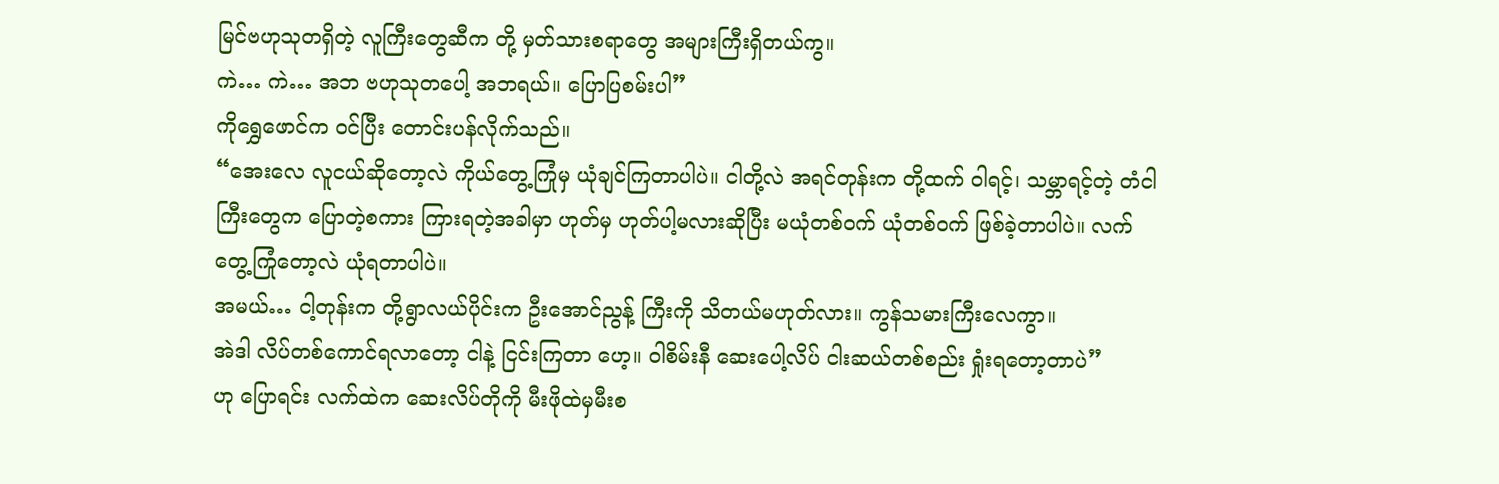မြင်ဗဟုသုတရှိတဲ့ လူကြီးတွေဆီက တို့ မှတ်သားစရာတွေ အများကြီးရှိတယ်ကွ။
ကဲ… ကဲ… အဘ ဗဟုသုတပေါ့ အဘရယ်။ ပြောပြစမ်းပါ”
ကိုရွှေဖောင်က ဝင်ပြီး တောင်းပန်လိုက်သည်။
“အေးလေ လူငယ်ဆိုတော့လဲ ကိုယ်တွေ့ကြုံမှ ယုံချင်ကြတာပါပဲ။ ငါတို့လဲ အရင်တုန်းက တို့ထက် ဝါရင့်၊ သမ္ဘာရင့်တဲ့ တံငါကြီးတွေက ပြောတဲ့စကား ကြားရတဲ့အခါမှာ ဟုတ်မှ ဟုတ်ပါ့မလားဆိုပြီး မယုံတစ်ဝက် ယုံတစ်ဝက် ဖြစ်ခဲ့တာပါပဲ။ လက်တွေ့ကြုံတော့လဲ ယုံရတာပါပဲ။
အမယ်… ငါ့တုန်းက တို့ရွာလယ်ပိုင်းက ဦးအောင်ညွန့် ကြီးကို သိတယ်မဟုတ်လား။ ကွန်သမားကြီးလေကွာ။
အဲဒါ လိပ်တစ်ကောင်ရလာတော့ ငါနဲ့ ငြင်းကြတာ ဟေ့။ ဝါစိမ်းနီ ဆေးပေါ့လိပ် ငါးဆယ်တစ်စည်း ရှုံးရတော့တာပဲ”
ဟု ပြောရင်း လက်ထဲက ဆေးလိပ်တိုကို မီးဖိုထဲမှမီးစ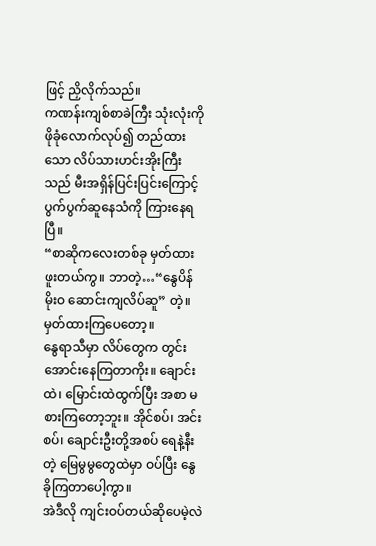ဖြင့် ညှိလိုက်သည်။
ကဏန်းကျစ်စာခဲကြီး သုံးလုံးကို ဖိုခုံလောက်လုပ်၍ တည်ထားသော လိပ်သားဟင်းအိုးကြီးသည် မီးအရှိန်ပြင်းပြင်းကြောင့် ပွက်ပွက်ဆူနေသံကို ကြားနေရပြီ။
“စာဆိုကလေးတစ်ခု မှတ်ထားဖူးတယ်ကွ။ ဘာတဲ့…“နွေပိန် မိုးဝ ဆောင်းကျလိပ်ဆူ” တဲ့။ မှတ်ထားကြပေတော့။
နွေရာသီမှာ လိပ်တွေက တွင်းအောင်းနေကြတာကိုး။ ချောင်းထဲ၊ မြောင်းထဲထွက်ပြီး အစာ မစားကြတော့ဘူး။ အိုင်စပ်၊ အင်းစပ်၊ ချောင်းဦးတို့အစပ် ရေနဲ့နီး တဲ့ မြေမွမွတွေထဲမှာ ဝပ်ပြီး နွေခိုကြတာပေါ့ကွာ။
အဲဒီလို ကျင်းဝပ်တယ်ဆိုပေမဲ့လဲ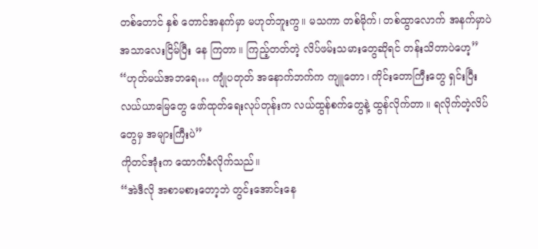တစ်တောင် နှစ် တောင်အနက်မှာ မဟုတ်ဘူးကွ။ မသကာ တစ်မိုက်၊ တစ်ထွာလောက် အနက်မှာပဲ အသာလေးငြိမ်ပြီး နေ ကြတာ။ ကြည့်တတ်တဲ့ လိပ်ဖမ်းသမားတွေဆိုရင် တန်းသိတာပဲဟေ့”
“ဟုတ်မယ်အဘရေ… ကျုံပတုတ် အနောက်ဘက်က ကျူတော၊ ကိုင်းတောကြီးတွေ ရှင်းပြီး လယ်ယာမြေတွေ ဖော်ထုတ်ရေးလုပ်တုန်းက လယ်ထွန်စက်တွေနဲ့ ထွန်လိုက်တာ။ ရလိုက်တဲ့လိပ်တွေမှ အများကြီးပဲ”
ကိုတင်အုံးက ထောက်ခံလိုက်သည်။
“အဲဒီလို အစာမစားတော့ဘဲ တွင်းအောင်းနေ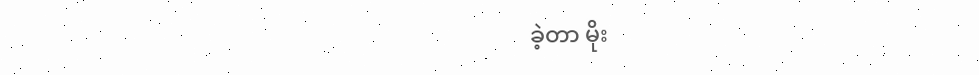ခဲ့တာ မိုး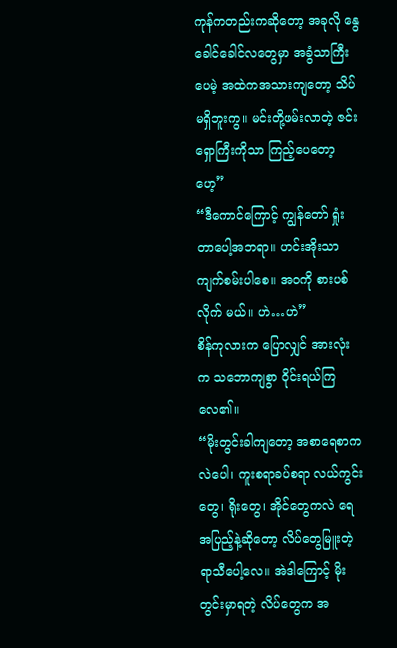ကုန်ကတည်းကဆိုတော့ အခုလို နွေခေါင်ခေါင်လတွေမှာ အခွံသာကြီးပေမဲ့ အထဲကအသားကျတော့ သိပ်မရှိဘူးကွ။ မင်းတို့ဖမ်းလာတဲ့ ဇင်းရှောကြီးကိုသာ ကြည့်ပေတော့ဟေ့”
“ဒီကောင်ကြောင့် ကျွန်တော် ရှုံးတာပေါ့အဘရာ။ ဟင်းအိုးသာ ကျက်စမ်းပါစေ။ အဝကို စားပစ်လိုက် မယ်။ ဟဲ…ဟဲ”
စိန်ကုလားက ပြောလျှင် အားလုံးက သဘောကျစွာ ဝိုင်းရယ်ကြလေ၏။
“မိုးတွင်းခါကျတော့ အစာရေစာကလဲပေါ၊ ကူးစရာခပ်စရာ လယ်ကွင်းတွေ၊ ရိုးတွေ၊ အိုင်တွေကလဲ ရေအပြည့်နဲ့ဆိုတော့ လိပ်တွေမြူးတဲ့ ရာသီပေါ့လေ။ အဲဒါကြောင့် မိုးတွင်းမှာရတဲ့ လိပ်တွေက အ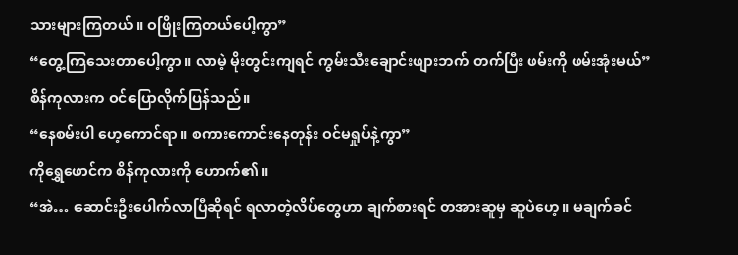သားများကြတယ်။ ဝဖြိုးကြတယ်ပေါ့ကွာ”
“တွေ့ကြသေးတာပေါ့ကွာ။ လာမဲ့ မိုးတွင်းကျရင် ကွမ်းသီးချောင်းဖျားဘက် တက်ပြီး ဖမ်းကို ဖမ်းအုံးမယ်”
စိန်ကုလားက ဝင်ပြောလိုက်ပြန်သည်။
“နေစမ်းပါ ဟေ့ကောင်ရာ။ စကားကောင်းနေတုန်း ဝင်မရှုပ်နဲ့ကွာ”
ကိုရွှေဖောင်က စိန်ကုလားကို ဟောက်၏။
“အဲ… ဆောင်းဦးပေါက်လာပြီဆိုရင် ရလာတဲ့လိပ်တွေဟာ ချက်စားရင် တအားဆူမှ ဆူပဲဟေ့။ မချက်ခင်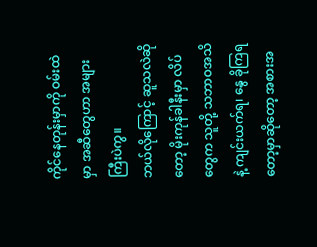ကိုင်နေတုန်းမှာကို ဝမ်းထဲမှာ အဆီတွေဟာ အများကြီးပဲကွ။
ဘယ်လိုကြောင့် ဆူသလဲဆိုတော့ မိုးကုန်ခါနီးမှာ လိပ်တွေက သူတို့ သဘာဝအသိနဲ့ ကျင်းယက်ရ၊ နွေ ခိုကြရတော့မှာဆိုတော့ အစားအ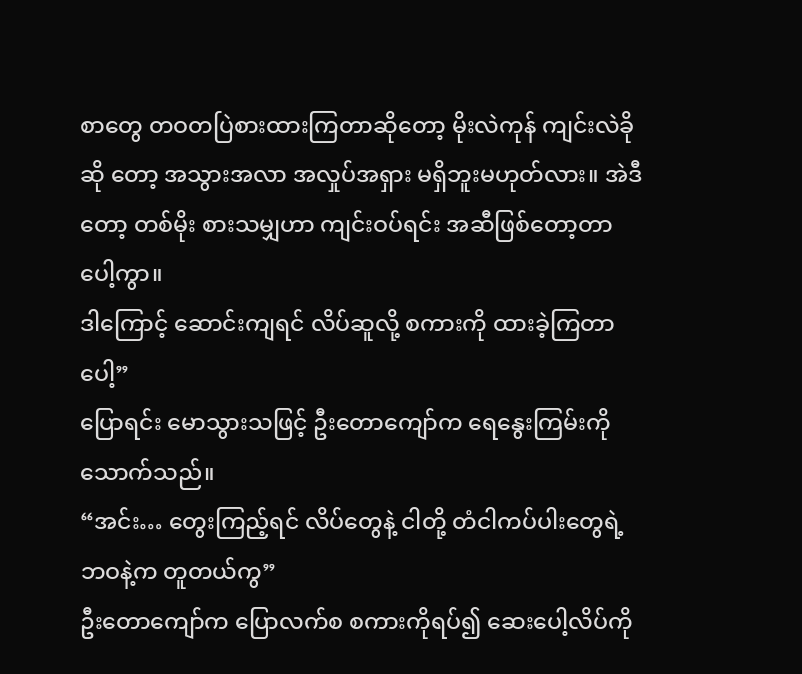စာတွေ တဝတပြဲစားထားကြတာဆိုတော့ မိုးလဲကုန် ကျင်းလဲခိုဆို တော့ အသွားအလာ အလှုပ်အရှား မရှိဘူးမဟုတ်လား။ အဲဒီတော့ တစ်မိုး စားသမျှဟာ ကျင်းဝပ်ရင်း အဆီဖြစ်တော့တာပေါ့ကွာ။
ဒါကြောင့် ဆောင်းကျရင် လိပ်ဆူလို့ စကားကို ထားခဲ့ကြတာပေါ့”
ပြောရင်း မောသွားသဖြင့် ဦးတောကျော်က ရေနွေးကြမ်းကို သောက်သည်။
“အင်း… တွေးကြည့်ရင် လိပ်တွေနဲ့ ငါတို့ တံငါကပ်ပါးတွေရဲ့ဘဝနဲ့က တူတယ်ကွ”
ဦးတောကျော်က ပြောလက်စ စကားကိုရပ်၍ ဆေးပေါ့လိပ်ကို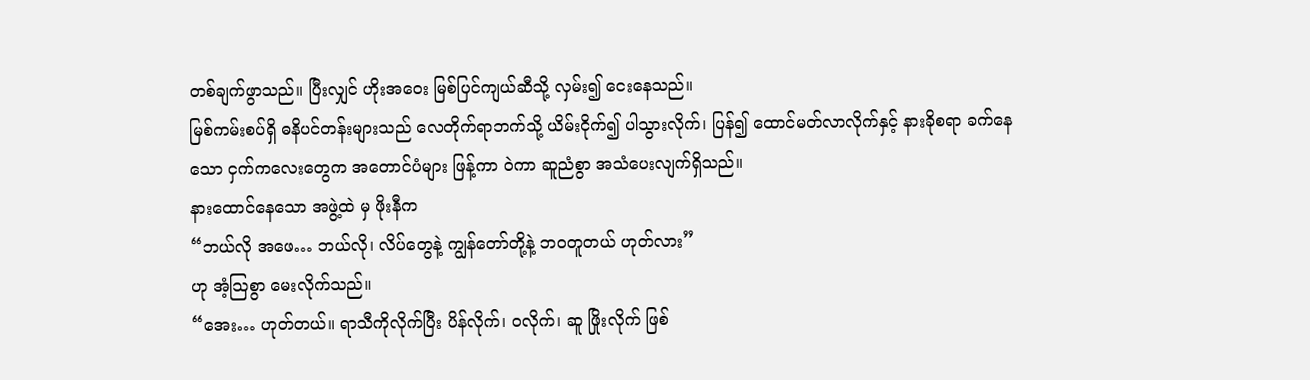တစ်ချက်ဖွာသည်။ ပြီးလျှင် ဟိုးအဝေး မြစ်ပြင်ကျယ်ဆီသို့ လှမ်း၍ ငေးနေသည်။
မြစ်ကမ်းစပ်ရှိ ဓနိပင်တန်းများသည် လေတိုက်ရာဘက်သို့ ယိမ်းငိုက်၍ ပါသွားလိုက်၊ ပြန်၍ ထောင်မတ်လာလိုက်နှင့် နားခိုစရာ ခက်နေသော ငှက်ကလေးတွေက အတောင်ပံများ ဖြန့်ကာ ဝဲကာ ဆူညံစွာ အသံပေးလျက်ရှိသည်။
နားထောင်နေသော အဖွဲ့ထဲ မှ ဖိုးနီက
“ဘယ်လို အဖေ… ဘယ်လို၊ လိပ်တွေနဲ့ ကျွန်တော်တို့နဲ့ ဘဝတူတယ် ဟုတ်လား”
ဟု အံ့သြစွာ မေးလိုက်သည်။
“အေး… ဟုတ်တယ်။ ရာသီကိုလိုက်ပြီး ပိန်လိုက်၊ ဝလိုက်၊ ဆူ ဖြိုးလိုက် ဖြစ်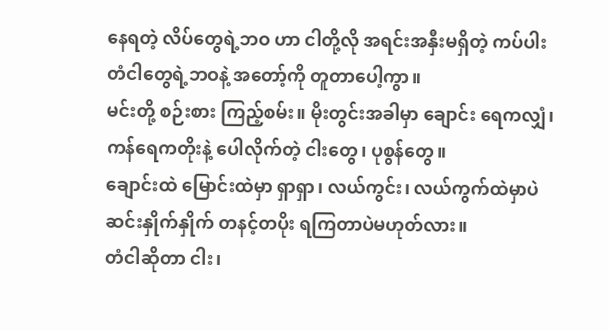နေရတဲ့ လိပ်တွေရဲ့ဘဝ ဟာ ငါတို့လို အရင်းအနှီးမရှိတဲ့ ကပ်ပါးတံငါတွေရဲ့ဘဝနဲ့ အတော့်ကို တူတာပေါ့ကွာ။
မင်းတို့ စဉ်းစား ကြည့်စမ်း။ မိုးတွင်းအခါမှာ ချောင်း ရေကလျှံ၊ ကန်ရေကတိုးနဲ့ ပေါလိုက်တဲ့ ငါးတွေ၊ ပုစွန်တွေ။
ချောင်းထဲ မြောင်းထဲမှာ ရှာရှာ၊ လယ်ကွင်း၊ လယ်ကွက်ထဲမှာပဲ ဆင်းနှိုက်နှိုက် တနင့်တပိုး ရကြတာပဲမဟုတ်လား။
တံငါဆိုတာ ငါး၊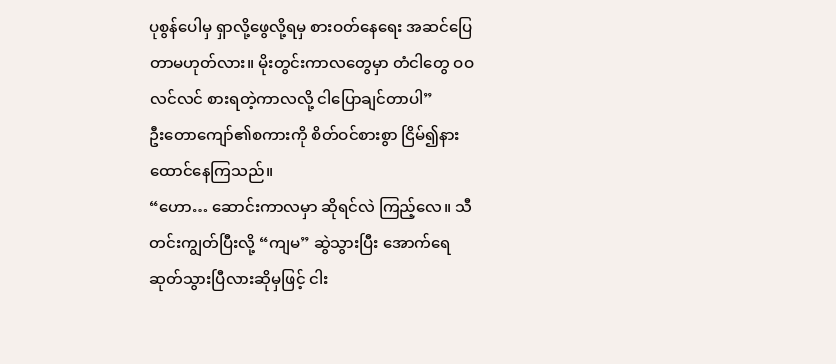ပုစွန်ပေါမှ ရှာလို့ဖွေလို့ရမှ စားဝတ်နေရေး အဆင်ပြေတာမဟုတ်လား။ မိုးတွင်းကာလတွေမှာ တံငါတွေ ဝဝလင်လင် စားရတဲ့ကာလလို့ ငါပြောချင်တာပါ”
ဦးတောကျော်၏စကားကို စိတ်ဝင်စားစွာ ငြိမ်၍နားထောင်နေကြသည်။
“ဟော… ဆောင်းကာလမှာ ဆိုရင်လဲ ကြည့်လေ။ သီတင်းကျွတ်ပြီးလို့ “ကျမ” ဆွဲသွားပြီး အောက်ရေ ဆုတ်သွားပြီလားဆိုမှဖြင့် ငါး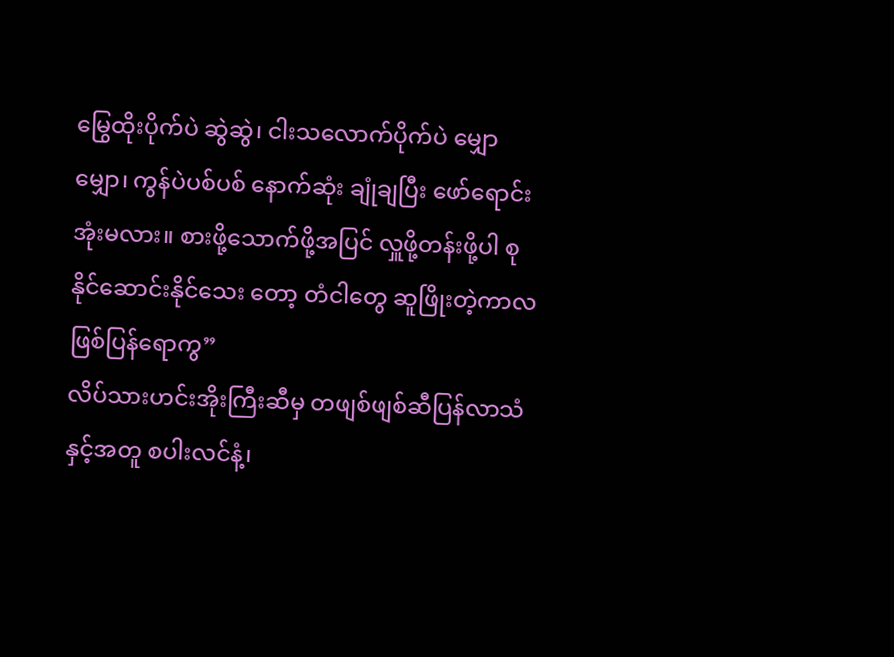မြွေထိုးပိုက်ပဲ ဆွဲဆွဲ၊ ငါးသလောက်ပိုက်ပဲ မျှောမျှော၊ ကွန်ပဲပစ်ပစ် နောက်ဆုံး ချုံချပြီး ဖော်ရောင်းအုံးမလား။ စားဖို့သောက်ဖို့အပြင် လှူဖို့တန်းဖို့ပါ စုနိုင်ဆောင်းနိုင်သေး တော့ တံငါတွေ ဆူဖြိုးတဲ့ကာလ ဖြစ်ပြန်ရောကွ”
လိပ်သားဟင်းအိုးကြီးဆီမှ တဖျစ်ဖျစ်ဆီပြန်လာသံနှင့်အတူ စပါးလင်နံ့၊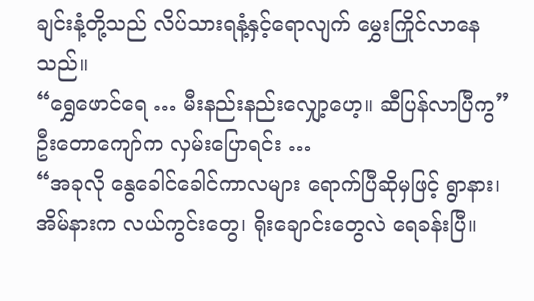ချင်းနံ့တို့သည် လိပ်သားရနံ့နှင့်ရောလျက် မွှေးကြိုင်လာနေသည်။
“ရွှေဖောင်ရေ … မီးနည်းနည်းလျှော့ဟေ့။ ဆီပြန်လာပြီကွ”
ဦးတောကျော်က လှမ်းပြောရင်း …
“အခုလို နွေခေါင်ခေါင်ကာလများ ရောက်ပြီဆိုမှဖြင့် ရွာနား၊ အိမ်နားက လယ်ကွင်းတွေ၊ ရိုးချောင်းတွေလဲ ရေခန်းပြီ။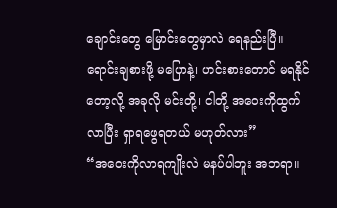ချောင်းတွေ မြောင်းတွေမှာလဲ ရေနည်းပြီ။
ရောင်းချစားဖို့ မပြောနဲ့၊ ဟင်းစားတောင် မရနိုင် တော့လို့ အခုလို မင်းတို့၊ ငါတို့ အဝေးကိုထွက်လာပြီး ရှာရဖွေရတယ် မဟုတ်လား”
“အဝေးကိုလာရကျိုးလဲ မနပ်ပါဘူး အဘရာ။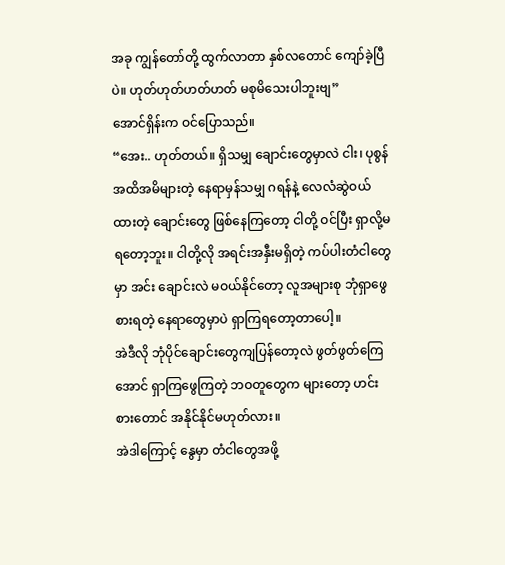အခု ကျွန်တော်တို့ ထွက်လာတာ နှစ်လတောင် ကျော်ခဲ့ပြီပဲ။ ဟုတ်ဟုတ်ဟတ်ဟတ် မစုမိသေးပါဘူးဗျ”
အောင်ရှိန်းက ဝင်ပြောသည်။
“အေး.. ဟုတ်တယ်။ ရှိသမျှ ချောင်းတွေမှာလဲ ငါး၊ ပုစွန် အထိအမိများတဲ့ နေရာမှန်သမျှ ဂရန်နဲ့ လေလံဆွဲဝယ်ထားတဲ့ ချောင်းတွေ ဖြစ်နေကြတော့ ငါတို့ ဝင်ပြီး ရှာလို့မရတော့ဘူး။ ငါတို့လို အရင်းအနှီးမရှိတဲ့ ကပ်ပါးတံငါတွေမှာ အင်း ချောင်းလဲ မဝယ်နိုင်တော့ လူအများစု ဘုံရှာဖွေစားရတဲ့ နေရာတွေမှာပဲ ရှာကြရတော့တာပေါ့။
အဲဒီလို ဘုံပိုင်ချောင်းတွေကျပြန်တော့လဲ ဖွတ်ဖွတ်ကြေအောင် ရှာကြဖွေကြတဲ့ ဘဝတူတွေက များတော့ ဟင်းစားတောင် အနိုင်နိုင်မဟုတ်လား။
အဲဒါကြောင့် နွေမှာ တံငါတွေအဖို့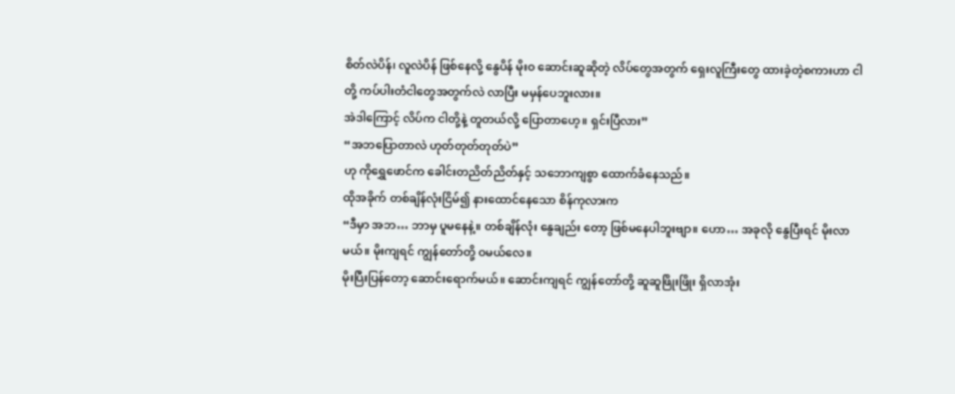စိတ်လဲပိန်၊ လူလဲပိန် ဖြစ်နေလို့ နွေပိန် မိုးဝ ဆောင်းဆူဆိုတဲ့ လိပ်တွေအတွက် ရှေးလူကြီးတွေ ထားခဲ့တဲ့စကားဟာ ငါတို့ ကပ်ပါးတံငါတွေအတွက်လဲ လာပြီး မမှန်ပေဘူးလား။
အဲဒါကြောင့် လိပ်က ငါတို့နဲ့ တူတယ်လို့ ပြောတာဟေ့။ ရှင်းပြီလား”
“အဘပြောတာလဲ ဟုတ်တုတ်တုတ်ပဲ”
ဟု ကိုရွှေဖောင်က ခေါင်းတညိတ်ညိတ်နှင့် သဘောကျစွာ ထောက်ခံနေသည်။
ထိုအခိုက် တစ်ချိန်လုံးငြိမ်၍ နားထောင်နေသော စိန်ကုလားက
“ဒီမှာ အဘ… ဘာမှ ပူမနေနဲ့။ တစ်ချိန်လုံး နွေချည်း တော့ ဖြစ်မနေပါဘူးဗျာ။ ဟော… အခုလို နွေပြီးရင် မိုးလာမယ်။ မိုးကျရင် ကျွန်တော်တို့ ဝမယ်လေ။
မိုးပြီးပြန်တော့ ဆောင်းရောက်မယ်။ ဆောင်းကျရင် ကျွန်တော်တို့ ဆူဆူဖြိုးဖြိုး ရှိလာအုံး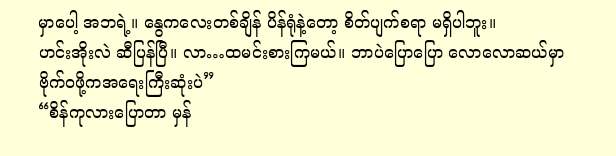မှာပေါ့ အဘရဲ့။ နွေကလေးတစ်ချိန် ပိန်ရုံနဲ့တော့ စိတ်ပျက်စရာ မရှိပါဘူး။
ဟင်းအိုးလဲ ဆီပြန်ပြီ။ လာ…ထမင်းစားကြမယ်။ ဘာပဲပြောပြော လောလောဆယ်မှာ ဗိုက်ဝဖို့ကအရေးကြီးဆုံးပဲ”
“စိန်ကုလားပြောတာ မှန်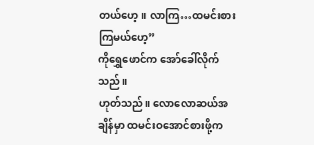တယ်ဟေ့။ လာကြ…ထမင်းစားကြမယ်ဟေ့”
ကိုရွှေဖောင်က အော်ခေါ်လိုက်သည်။
ဟုတ်သည်။ လောလောဆယ်အချိန်မှာ ထမင်းဝအောင်စားဖို့က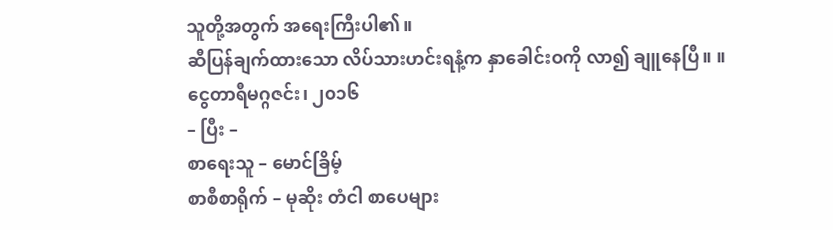သူတို့အတွက် အရေးကြီးပါ၏။
ဆီပြန်ချက်ထားသော လိပ်သားဟင်းရနံ့က နှာခေါင်းဝကို လာ၍ ချူနေပြီ။ ။
ငွေတာရီမဂ္ဂဇင်း၊ ၂၀၁၆
– ပြီး –
စာရေးသူ – မောင်ခြိမ့်
စာစီစာရိုက် – မုဆိုး တံငါ စာပေများ